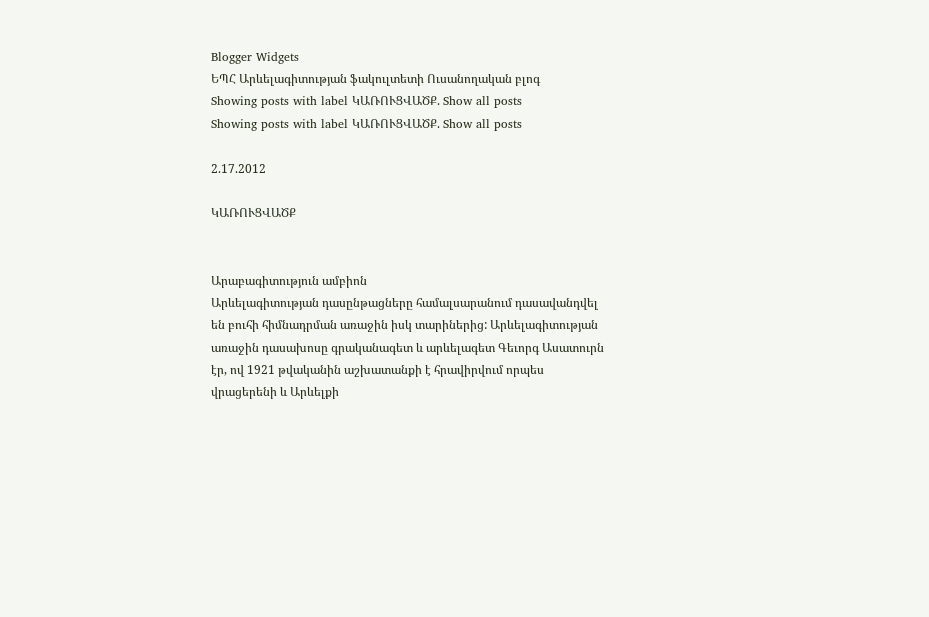Blogger Widgets
ԵՊՀ Արևելագիտության ֆակուլտետի Ուսանողական բլոգ
Showing posts with label ԿԱՌՈՒՑՎԱԾՔ. Show all posts
Showing posts with label ԿԱՌՈՒՑՎԱԾՔ. Show all posts

2.17.2012

ԿԱՌՈՒՑՎԱԾՔ


Արաբագիտություն ամբիոն
Արևելագիտության դասընթացները համալսարանում դասավանդվել են բուհի հիմնադրման առաջին իսկ տարիներից: Արևելագիտության առաջին դասախոսը գրականագետ և արևելագետ Գեւորգ Ասատուրն էր, ով 1921 թվականին աշխատանքի է հրավիրվում որպես վրացերենի և Արևելքի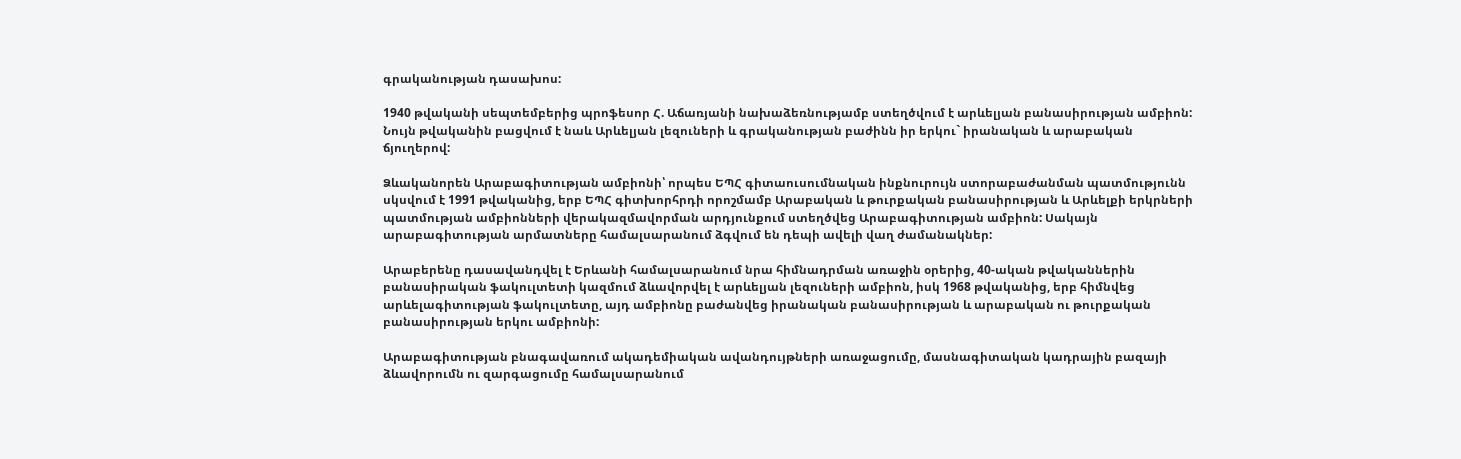գրականության դասախոս:

1940 թվականի սեպտեմբերից պրոֆեսոր Հ. Աճառյանի նախաձեռնությամբ ստեղծվում է արևելյան բանասիրության ամբիոն: Նույն թվականին բացվում է նաև Արևելյան լեզուների և գրականության բաժինն իր երկու` իրանական և արաբական ճյուղերով:

Ձևականորեն Արաբագիտության ամբիոնի՝ որպես ԵՊՀ գիտաուսումնական ինքնուրույն ստորաբաժանման պատմությունն սկսվում է 1991 թվականից, երբ ԵՊՀ գիտխորհրդի որոշմամբ Արաբական և թուրքական բանասիրության և Արևելքի երկրների պատմության ամբիոնների վերակազմավորման արդյունքում ստեղծվեց Արաբագիտության ամբիոն: Սակայն արաբագիտության արմատները համալսարանում ձգվում են դեպի ավելի վաղ ժամանակներ:

Արաբերենը դասավանդվել է Երևանի համալսարանում նրա հիմնադրման առաջին օրերից, 40-ական թվականներին բանասիրական ֆակուլտետի կազմում ձևավորվել է արևելյան լեզուների ամբիոն, իսկ 1968 թվականից, երբ հիմնվեց արևելագիտության ֆակուլտետը, այդ ամբիոնը բաժանվեց իրանական բանասիրության և արաբական ու թուրքական բանասիրության երկու ամբիոնի:

Արաբագիտության բնագավառում ակադեմիական ավանդույթների առաջացումը, մասնագիտական կադրային բազայի ձևավորումն ու զարգացումը համալսարանում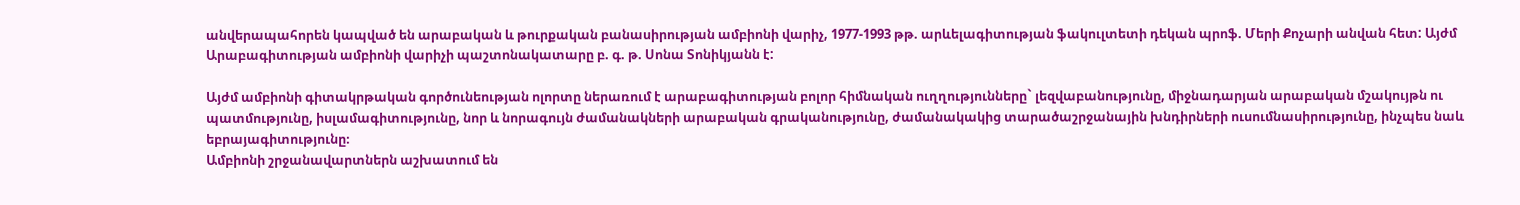անվերապահորեն կապված են արաբական և թուրքական բանասիրության ամբիոնի վարիչ, 1977-1993 թթ. արևելագիտության ֆակուլտետի դեկան պրոֆ. Մերի Քոչարի անվան հետ: Այժմ Արաբագիտության ամբիոնի վարիչի պաշտոնակատարը բ. գ. թ. Սոնա Տոնիկյանն է:

Այժմ ամբիոնի գիտակրթական գործունեության ոլորտը ներառում է արաբագիտության բոլոր հիմնական ուղղությունները` լեզվաբանությունը, միջնադարյան արաբական մշակույթն ու պատմությունը, իսլամագիտությունը, նոր և նորագույն ժամանակների արաբական գրականությունը, ժամանակակից տարածաշրջանային խնդիրների ուսումնասիրությունը, ինչպես նաև եբրայագիտությունը։
Ամբիոնի շրջանավարտներն աշխատում են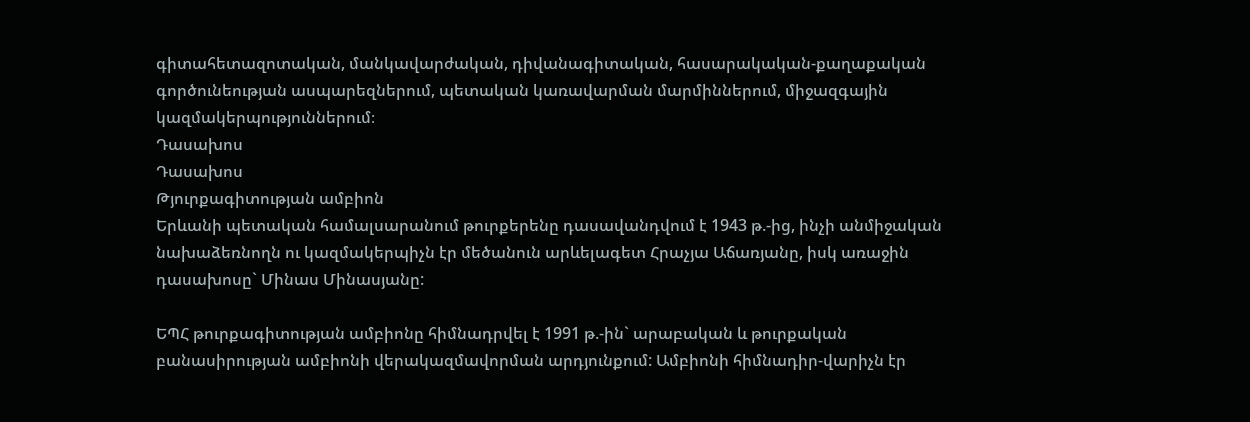գիտահետազոտական, մանկավարժական, դիվանագիտական, հասարակական-քաղաքական գործունեության ասպարեզներում, պետական կառավարման մարմիններում, միջազգային կազմակերպություններում։
Դասախոս
Դասախոս
Թյուրքագիտության ամբիոն
Երևանի պետական համալսարանում թուրքերենը դասավանդվում է 1943 թ.-ից, ինչի անմիջական նախաձեռնողն ու կազմակերպիչն էր մեծանուն արևելագետ Հրաչյա Աճառյանը, իսկ առաջին դասախոսը` Մինաս Մինասյանը:

ԵՊՀ թուրքագիտության ամբիոնը հիմնադրվել է 1991 թ.-ին` արաբական և թուրքական բանասիրության ամբիոնի վերակազմավորման արդյունքում: Ամբիոնի հիմնադիր-վարիչն էր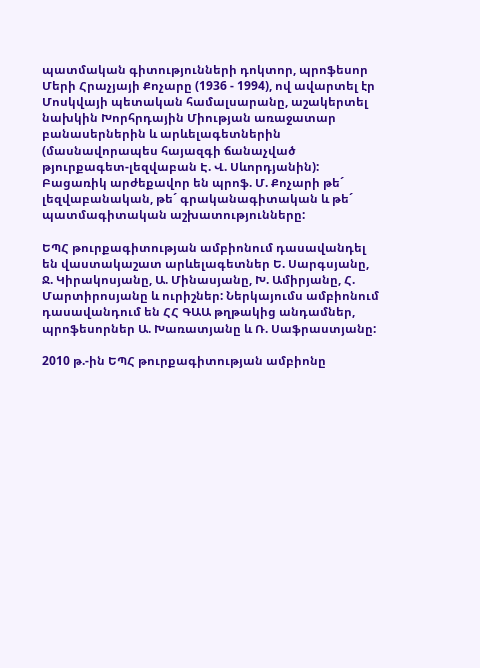պատմական գիտությունների դոկտոր, պրոֆեսոր Մերի Հրաչյայի Քոչարը (1936 - 1994), ով ավարտել էր Մոսկվայի պետական համալսարանը, աշակերտել նախկին Խորհրդային Միության առաջատար բանասերներին և արևելագետներին (մասնավորապես հայազգի ճանաչված թյուրքագետ-լեզվաբան Է. Վ. Սևորդյանին): Բացառիկ արժեքավոր են պրոֆ. Մ. Քոչարի թե´ լեզվաբանական, թե´ գրականագիտական և թե´ պատմագիտական աշխատությունները:

ԵՊՀ թուրքագիտության ամբիոնում դասավանդել են վաստակաշատ արևելագետներ Ե. Սարգսյանը, Ջ. Կիրակոսյանը, Ա. Մինասյանը, Խ. Ամիրյանը, Հ. Մարտիրոսյանը և ուրիշներ: Ներկայումս ամբիոնում դասավանդում են ՀՀ ԳԱԱ թղթակից անդամներ, պրոֆեսորներ Ա. Խառատյանը և Ռ. Սաֆրաստյանը:

2010 թ.-ին ԵՊՀ թուրքագիտության ամբիոնը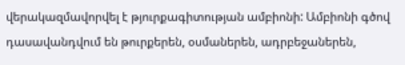վերակազմավորվել է թյուրքագիտության ամբիոնի: Ամբիոնի գծով դասավանդվում են թուրքերեն, օսմաներեն, ադրբեջաներեն,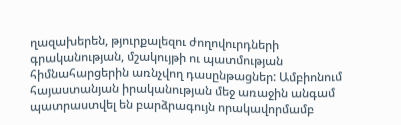ղազախերեն, թյուրքալեզու ժողովուրդների գրականության, մշակույթի ու պատմության հիմնահարցերին առնչվող դասընթացներ: Ամբիոնում հայաստանյան իրականության մեջ առաջին անգամ պատրաստվել են բարձրագույն որակավորմամբ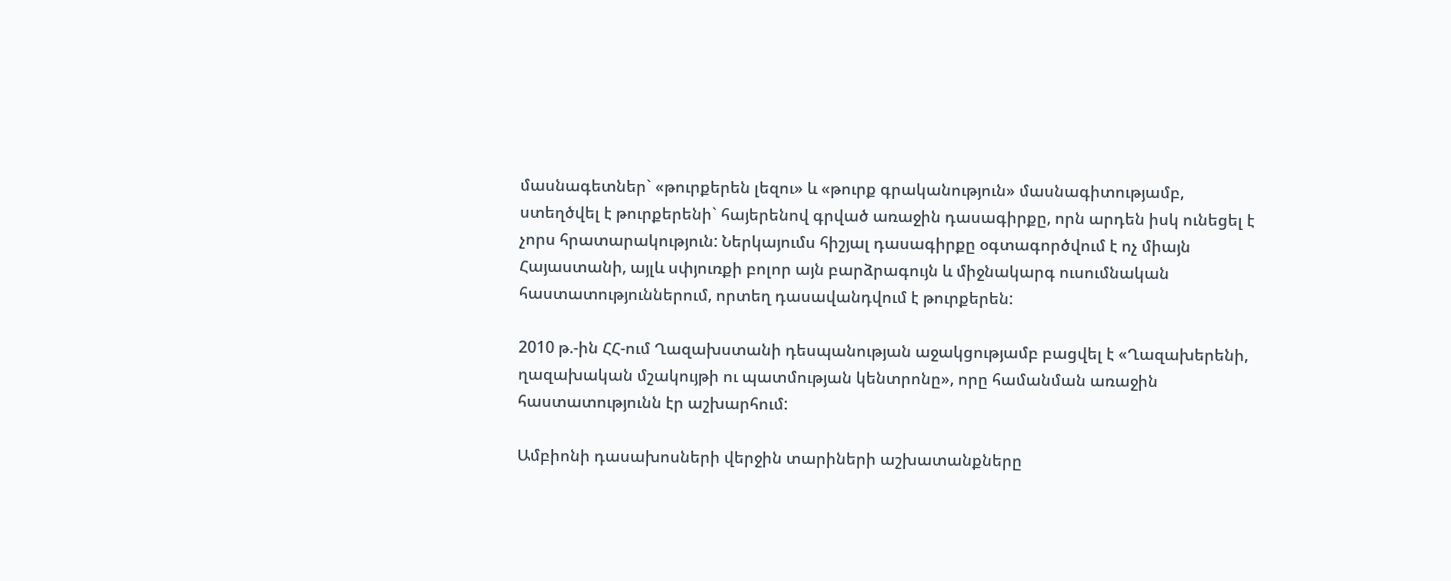մասնագետներ` «թուրքերեն լեզու» և «թուրք գրականություն» մասնագիտությամբ, ստեղծվել է թուրքերենի` հայերենով գրված առաջին դասագիրքը, որն արդեն իսկ ունեցել է չորս հրատարակություն: Ներկայումս հիշյալ դասագիրքը օգտագործվում է ոչ միայն Հայաստանի, այլև սփյուռքի բոլոր այն բարձրագույն և միջնակարգ ուսումնական հաստատություններում, որտեղ դասավանդվում է թուրքերեն:

2010 թ.-ին ՀՀ-ում Ղազախստանի դեսպանության աջակցությամբ բացվել է «Ղազախերենի, ղազախական մշակույթի ու պատմության կենտրոնը», որը համանման առաջին հաստատությունն էր աշխարհում:

Ամբիոնի դասախոսների վերջին տարիների աշխատանքները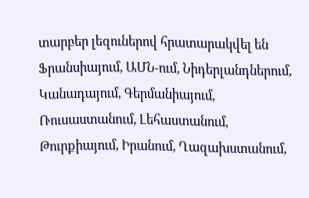տարբեր լեզուներով հրատարակվել են Ֆրանսիայում, ԱՄՆ-ում, Նիդերլանդներում, Կանադայում, Գերմանիայում, Ռուսաստանում, Լեհաստանում, Թուրքիայում, Իրանում, Ղազախստանում,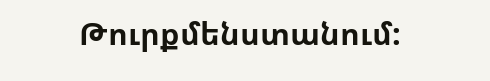Թուրքմենստանում: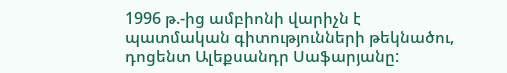1996 թ.-ից ամբիոնի վարիչն է պատմական գիտությունների թեկնածու, դոցենտ Ալեքսանդր Սաֆարյանը: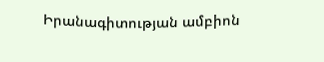Իրանագիտության ամբիոն